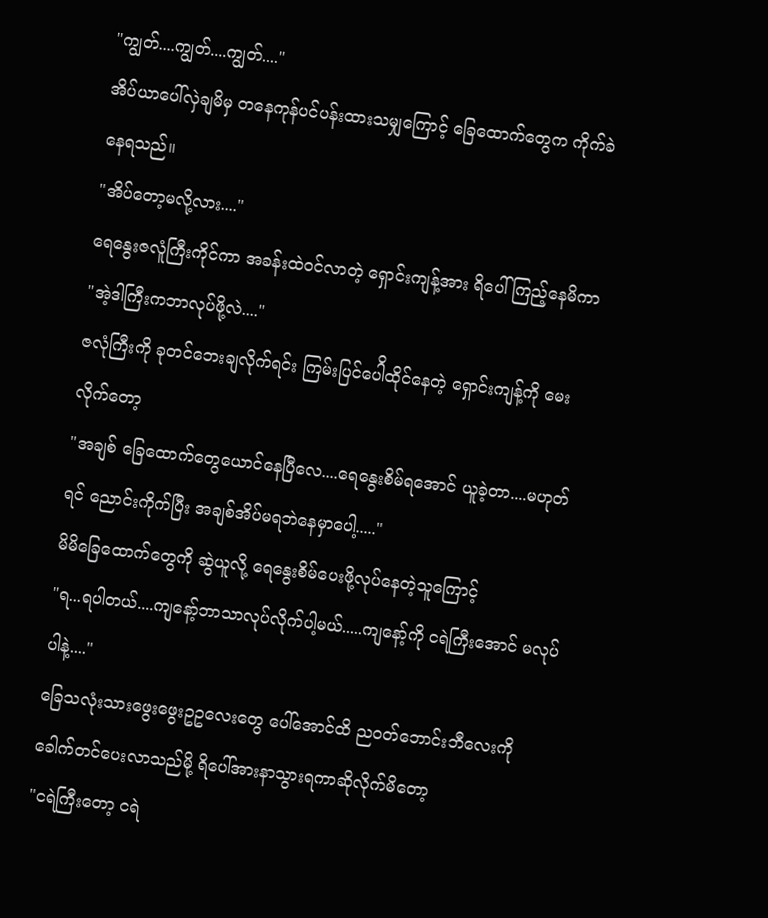"ကျွတ်....ကျွတ်....ကျွတ်...."
အိပ်ယာပေါ်လှဲချမိမှ တနေကုန်ပင်ပန်းထားသမျှကြောင့် ခြေထောက်တွေက ကိုက်ခဲနေရသည်။
"အိပ်တော့မလို့လား...."
ရေနွေးဇလူံကြီးကိုင်ကာ အခန်းထဲဝင်လာတဲ့ ရှောင်းကျန့်အား ရိပေါ်ကြည့်နေမိကာ
"အဲ့ဒါကြီးကဘာလုပ်ဖို့လဲ...."
ဇလုံကြီးကို ခုတင်ဘေးချလိုက်ရင်း ကြမ်းပြင်ပေါိထိုင်နေတဲ့ ရှောင်းကျန့်ကို မေးလိုက်တော့
"အချစ် ခြေထောက်တွေယောင်နေပြီလေ....ရေနွေးစိမ်ရအောင် ယူခဲ့တာ....မဟုတ်ရင် ညောင်းကိုက်ပြီး အချစ်အိပ်မရဘဲနေမှာပေါ့....."
မိမိခြေထောက်တွေကို ဆွဲယူလို့ ရေနွေးစိမ်ပေးဖို့လုပ်နေတဲ့သူကြောင့်
"ရ...ရပါတယ်....ကျနော့်ဘာသာလုပ်လိုက်ပါ့မယ်.....ကျနော့်ကို ငရဲကြီးအောင် မလုပ်ပါနဲ့...."
ခြေသလုံးသားဖွေးဖွေးဥဥလေးတွေ ပေါ်အောင်ထိ ညဝတ်ဘောင်းဘီလေးကို ခေါက်တင်ပေးလာသည်မို့ ရိပေါ်အားနာသွားရကာဆိုလိုက်မိတော့
"ငရဲကြီးတော့ ငရဲ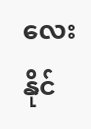လေးနိုင်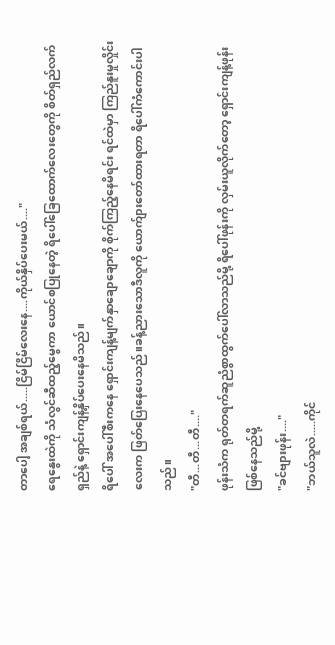တာပေါ့ အချစ်ရယ်.....ငြိမ်ငြိမ်လေးနေ....ကိုယ်နှိပ်ပေးမယ်...."
ရေနွေးထဲကို သံလွင်ဆီထည့်မွေကာ ယောင်စပြုနေတဲ့ ရိပေါ်ခြေထောက်လေးတွေကို စိတ်ရှည်လက်ရှည်နဲ့ ရှောင်းကျန့်နှိပ်ပေးနေမိသည်။
ရိပေါ် အပေါ်စီးကနေ ရှောင်းကျန့်မျက်နှာချောချောကို စိုက်ကြည့်နေမိရင်း ရင်ထဲမှာ ကြည်နူးမှုလှိုင်းလေးက ဖြတ်ပြေးနေပေသည်။ခန့်ညားသောဒီလူကို ယောက်ျားတော်ထားရတာ ရိပေါ်ကံကောင်းပါသည်။
"တီ...တီ...တီ...."
ဖုန်းသံက ရုတ်တရက်ဆူညံစွာထွက်ပေါ်လာသည်မို့ ရိပေါ်ဖုန်းကို လှမ်းယူလိုက်တော့ ရှောင်းကျန့်ဖုန်းဖြစ်နေသည်မို့
"ခင်ဗျားဖုန်း...."
"ဘယ်သူလဲ.....ကိုင်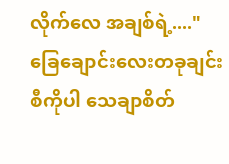လိုက်လေ အချစ်ရဲ့...."
ခြေချောင်းလေးတခုချင်းစီကိုပါ သေချာစိတ်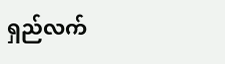ရှည်လက်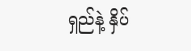ရှည်နဲ့ နှိပ်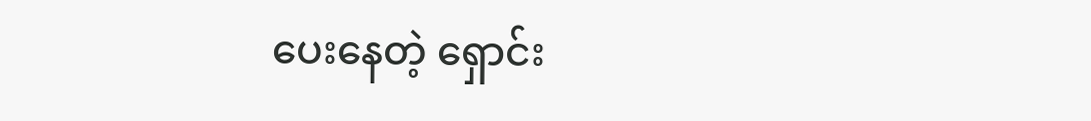ပေးနေတဲ့ ရှောင်း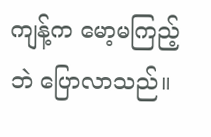ကျန့်က မော့မကြည့်ဘဲ ပြောလာသည်။